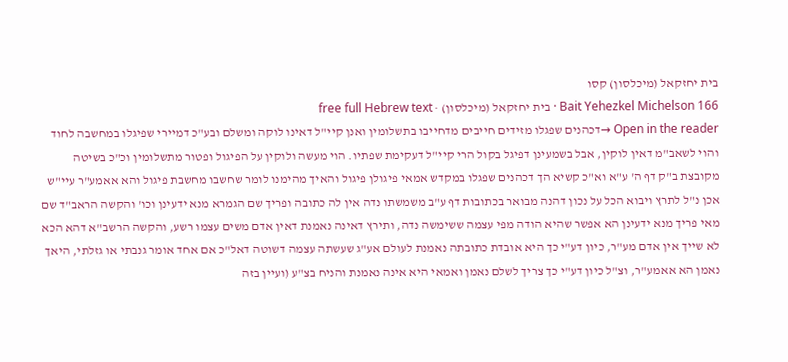בית יחזקאל (מיכלסון) קסו
Bait Yehezkel Michelson 166 · בית יחזקאל (מיכלסון) · free full Hebrew text
Open in the reader →דכהנים שפגלו מזידים חייבים מדחייבו בתשלומין ואנן קיי"ל דאינו לוקה ומשלם ובע"כ דמיירי שפיגלו במחשבה לחוד והוי לשאב"מ דאין לוקין, אבל בשמעינן דפיגל בקול הרי קיי"ל דעקימת שפתיו. הוי מעשה ולוקין על הפיגול ופטור מתשלומין וכ"כ בשיטה מקובצת ב"ק דף ה' ע"א וא"כ קשיא הך דכהנים שפגלו במקדש אמאי פיגולן פיגול והאיך מהימנו לומר שחשבו מחשבת פיגול והא אאמע"ר עיי"ש אכן נ"ל לתרץ ויבוא הכל על נכון דהנה מבואר בכתובות דף ע"ב משמשתו נדה אין לה כתובה ופריך שם הגמרא מנא ידעינן וכו' והקשה הראב"ד שם מאי פריך מנא ידעינן הא אפשר שהיא הודה מפי עצמה ששימשה נדה, ותירץ דאינה נאמנת דאין אדם משים עצמו רשע, והקשה הרשב"א דהא הכא לא שייך אין אדם מע"ר, כיון דע"י כך היא אובדת כתובתה נאמנת לעולם אע"ג שעשתה עצמה דשוטה דאל"כ אם אחד אומר גנבתי או גזלתי, היאך נאמן הא אאמע"ר, וצ"ל כיון דע"י כך צריך לשלם נאמן ואמאי היא אינה נאמנת והניח בצ"ע (ועיין בזה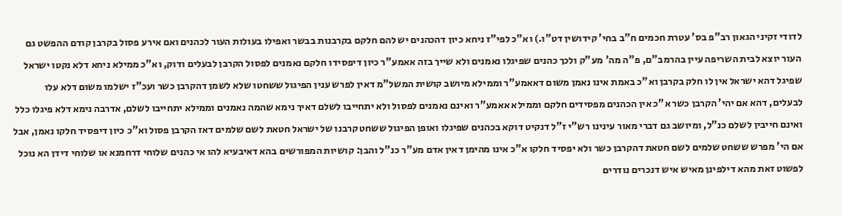לדודי זקיני הגאון רב"פ בס' עטרת חכמים ח"ב בחי' קידושין דט"ו.) וא"כ לפי"ז ניחא כיון דהכהנים יש להם חלקם בקרבנות בבשר ואפילו בעולות העור לכהנים ואם אירע פסול בקרבן קודם ההפשט גם העור יוצא לבית השריפה עיין בהרמב"ם, פ"ה מה' מע"ק ולכך כהנים שפיגלו נאמנים ולא שייך בזה אאמע"ר כיון דיפסידו חלקם נאמנים לפסול הקרבן לבעלים ודוק, וא"כ ממילא ניחא דלא נקטו ישראל שפיגל דהא ישראל אין לו חלק בקרבן וא"כ באמת אינו נאמן משום דאאמע"ר וממילא מיושב קושית המשל"מ דאין לפרש ענין הפיגול ששחטו שלא לשמן דהקרבן כשר ועכ"ז ישלמו משום דלא עלו לבעלים, דהא אם יהי' הקרבן כשר א"כ אין הכהנים מפסידים חלקם וממילא אאמע"ר ואינם נאמנים לפסול ולא יתחייבו לשלם דאיך נימא שהמה נאמנים וממילא יתחייבו לשלם, אדרבה נימא דלא פיגלו כלל ואינם חייבין לשלם כנ"ל, ומיושב גם דברי מאור עינינו רש"י ז"ל דנקיט דוקא בכהנים שפיגלו ואופן הפיגול ששחט קרבנו של ישראל חטאת לשם שלמים דאז הקרבן פסול וא"כ כיון דיפסיד חלקו נאמן, אבל אם הי' מפרש ששחט שלמים לשם חטאת דהקרבן כשר ולא יפסיד חלקו א"כ אינו מהימן דאין אדם מע"ר כנ"ל והבן: קושיות המפורשים בהא דאיבעיא להו אי כהנים שלוחי דרחמנא או שלוחי דידן הא נוכל לפשוט זאת מהא דילפינן מאיש איש דנכרים נודרים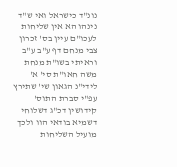נונ"ד כישראל ואי ש"ד נינהו הא אין שליחות לעכו"ם עיין בס' זכרון צבי מנחם דף ע"ב ע"ב וראיתי בשו"ת מנחת משה חאו"ת סי' א' לידי"נ הגאון שי' שתירץ עפ"י סברת התוס' קידושין דכ"ג דשלוחי דשמיא בודאי הוו ולכך מועיל השליחות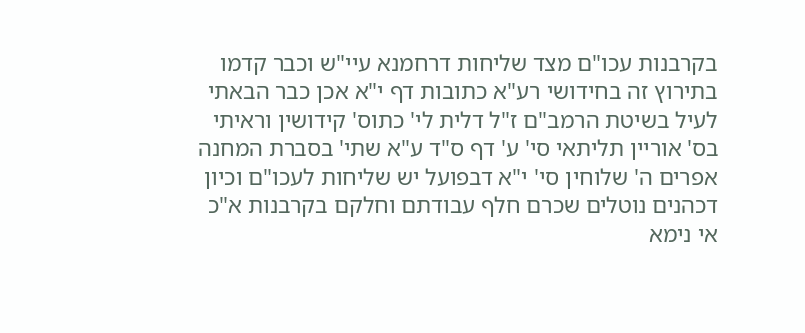בקרבנות עכו"ם מצד שליחות דרחמנא עיי"ש וכבר קדמו בתירוץ זה בחידושי רע"א כתובות דף י"א אכן כבר הבאתי לעיל בשיטת הרמב"ם ז"ל דלית לי' כתוס' קידושין וראיתי בס' אוריין תליתאי סי' ע' דף ס"ד ע"א שתי' בסברת המחנה אפרים ה' שלוחין סי' י"א דבפועל יש שליחות לעכו"ם וכיון דכהנים נוטלים שכרם חלף עבודתם וחלקם בקרבנות א"כ אי נימא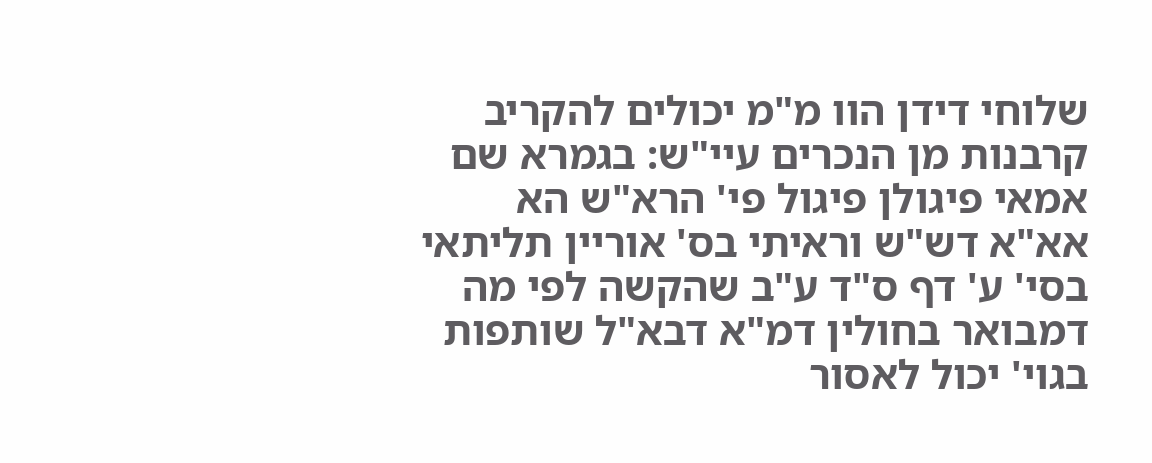שלוחי דידן הוו מ"מ יכולים להקריב קרבנות מן הנכרים עיי"ש: בגמרא שם אמאי פיגולן פיגול פי' הרא"ש הא אא"א דש"ש וראיתי בס' אוריין תליתאי בסי' ע' דף ס"ד ע"ב שהקשה לפי מה דמבואר בחולין דמ"א דבא"ל שותפות בגוי' יכול לאסור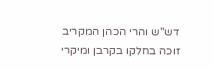דש"ש והרי הכהן המקריב זוכה בחלקו בקרבן ומיקרי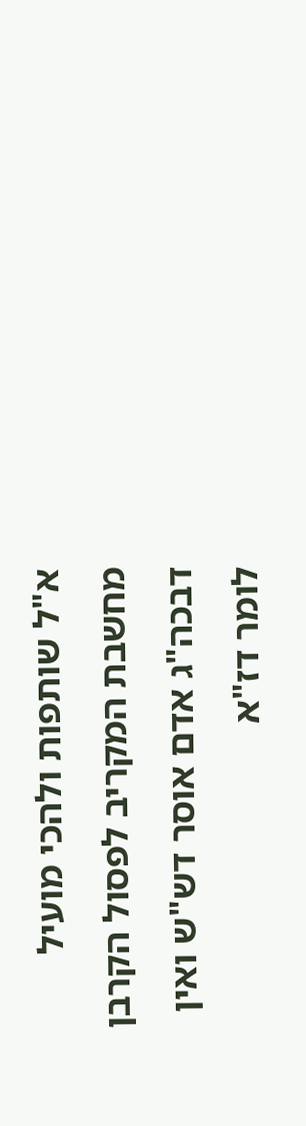א"ל שותפות ולהכי מועיל מחשבת המקריב לפסול הקרבן דבכה"ג אדם אוסר דש"ש ואין לומר דז"א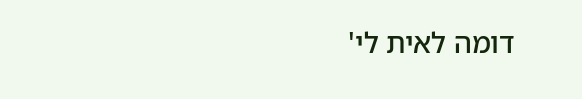דומה לאית לי'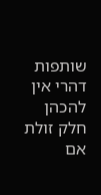שותפות דהרי אין להכהן חלק זולת אם